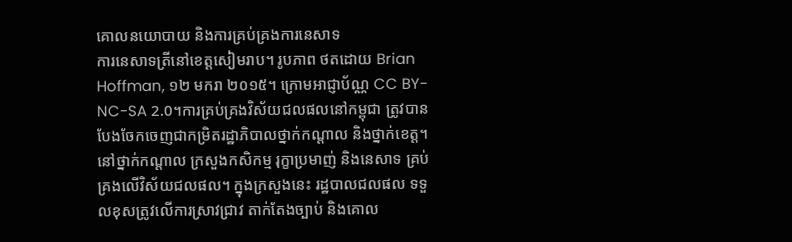គោលនយោបាយ និងការគ្រប់គ្រងការនេសាទ
ការនេសាទត្រីនៅខេត្តសៀមរាប។ រូបភាព ថតដោយ Brian Hoffman, ១២ មករា ២០១៥។ ក្រោមអាជ្ញាប័ណ្ណ CC BY-NC-SA 2.0។ការគ្រប់គ្រងវិស័យជលផលនៅកម្ពុជា ត្រូវបានបែងចែកចេញជាកម្រិតរដ្ឋាភិបាលថ្នាក់កណ្តាល និងថ្នាក់ខេត្ត។ នៅថ្នាក់កណ្តាល ក្រសួងកសិកម្ម រុក្ខាប្រមាញ់ និងនេសាទ គ្រប់គ្រងលើវិស័យជលផល។ ក្នុងក្រសួងនេះ រដ្ឋបាលជលផល ទទួលខុសត្រូវលើការស្រាវជ្រាវ តាក់តែងច្បាប់ និងគោល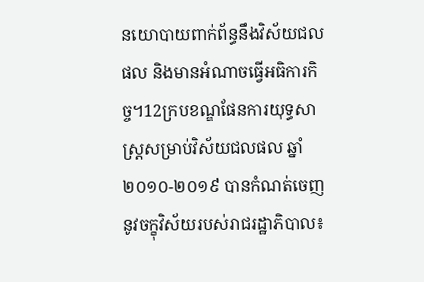នយោបាយពាក់ព័ន្ធនឹងវិស័យជលផល និងមានអំណាចធ្វើអធិការកិច្ច។12ក្របខណ្ឌផែនការយុទ្ធសាស្រ្តសម្រាប់វិស័យជលផល ឆ្នាំ ២០១០-២០១៩ បានកំណត់ចេញនូវចក្ខុវិស័យរបស់រាជរដ្ឋាភិបាល៖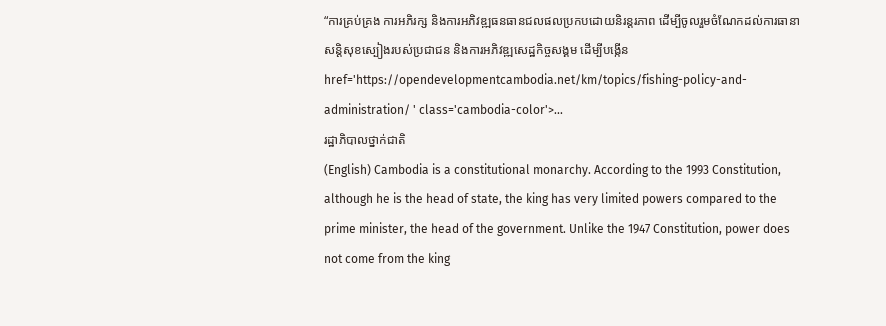“ការគ្រប់គ្រង ការអភិរក្ស និងការអភិវឌ្ឍធនធានជលផលប្រកបដោយនិរន្តរភាព ដើម្បីចូលរួមចំណែកដល់ការធានាសន្តិសុខស្បៀងរបស់ប្រជាជន និងការអភិវឌ្ឍសេដ្ឋកិច្ចសង្គម ដើម្បីបង្កើន href='https://opendevelopmentcambodia.net/km/topics/fishing-policy-and-administration/ ' class='cambodia-color'>...
រដ្ឋាភិបាលថ្នាក់ជាតិ
(English) Cambodia is a constitutional monarchy. According to the 1993 Constitution, although he is the head of state, the king has very limited powers compared to the prime minister, the head of the government. Unlike the 1947 Constitution, power does not come from the king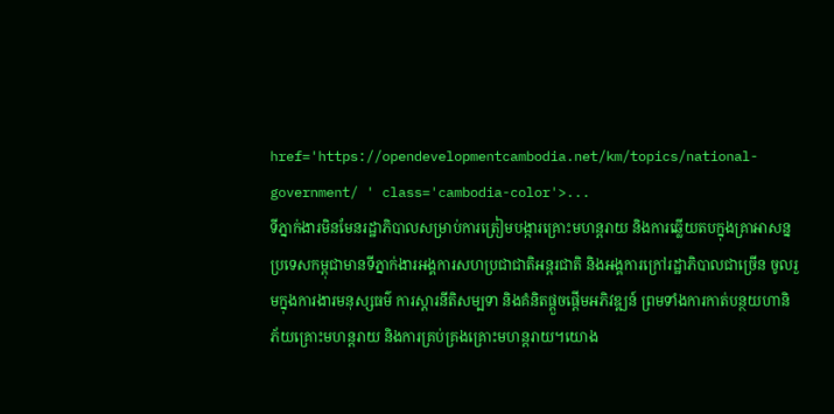href='https://opendevelopmentcambodia.net/km/topics/national-government/ ' class='cambodia-color'>...
ទីភ្នាក់ងារមិនមែនរដ្ឋាភិបាលសម្រាប់ការត្រៀមបង្ការគ្រោះមហន្តរាយ និងការឆ្លើយតបក្នុងគ្រាអាសន្ន
ប្រទេសកម្ពុជាមានទីភ្នាក់ងារអង្គការសហប្រជាជាតិអន្តរជាតិ និងអង្គការក្រៅរដ្ឋាភិបាលជាច្រើន ចូលរួមក្នុងការងារមនុស្សធម៌ ការស្តារនីតិសម្បទា និងគំនិតផ្តួចផ្តើមអភិវឌ្ឍន៍ ព្រមទាំងការកាត់បន្ថយហានិភ័យគ្រោះមហន្តរាយ និងការគ្រប់គ្រងគ្រោះមហន្តរាយ។យោង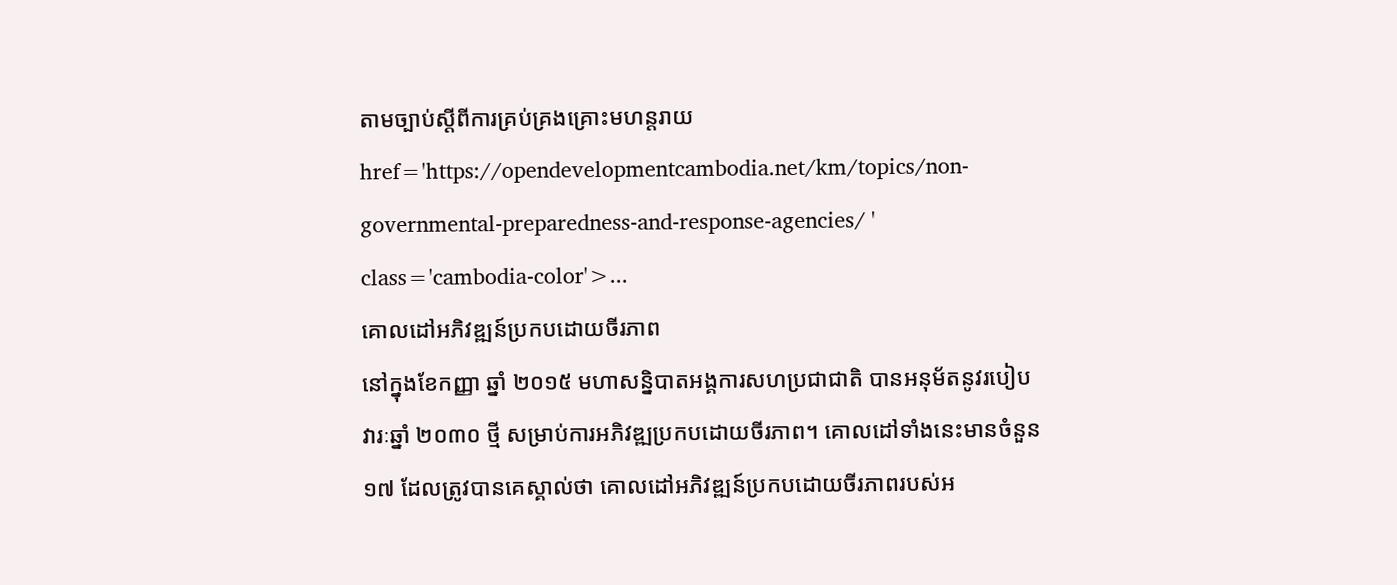តាមច្បាប់ស្តីពីការគ្រប់គ្រងគ្រោះមហន្តរាយ href='https://opendevelopmentcambodia.net/km/topics/non-governmental-preparedness-and-response-agencies/ ' class='cambodia-color'>...
គោលដៅអភិវឌ្ឍន៍ប្រកបដោយចីរភាព
នៅក្នុងខែកញ្ញា ឆ្នាំ ២០១៥ មហាសន្និបាតអង្គការសហប្រជាជាតិ បានអនុម័តនូវរបៀបវារៈឆ្នាំ ២០៣០ ថ្មី សម្រាប់ការអភិវឌ្ឍប្រកបដោយចីរភាព។ គោលដៅទាំងនេះមានចំនួន ១៧ ដែលត្រូវបានគេស្គាល់ថា គោលដៅអភិវឌ្ឍន៍ប្រកបដោយចីរភាពរបស់អ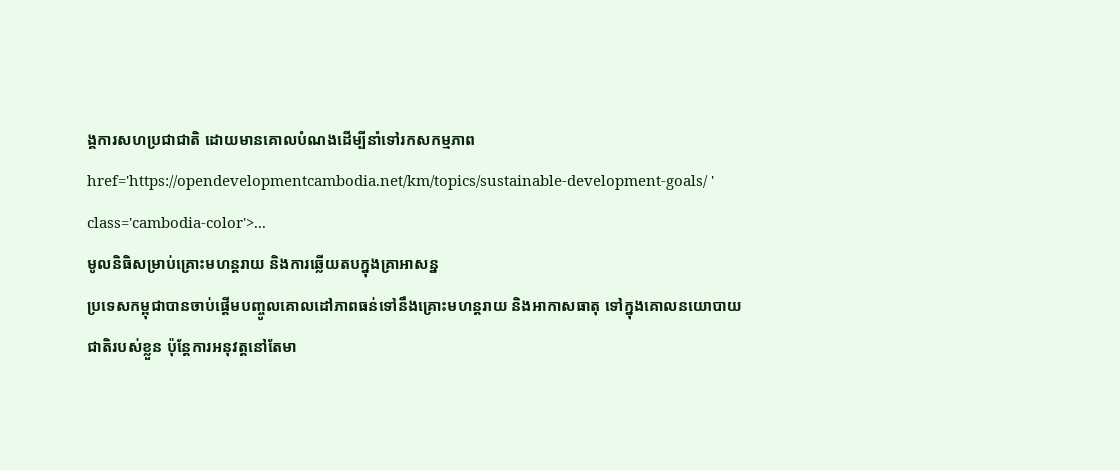ង្គការសហប្រជាជាតិ ដោយមានគោលបំណងដើម្បីនាំទៅរកសកម្មភាព href='https://opendevelopmentcambodia.net/km/topics/sustainable-development-goals/ ' class='cambodia-color'>...
មូលនិធិសម្រាប់គ្រោះមហន្តរាយ និងការឆ្លើយតបក្នុងគ្រាអាសន្ន
ប្រទេសកម្ពុជាបានចាប់ផ្តើមបញ្ចូលគោលដៅភាពធន់ទៅនឹងគ្រោះមហន្តរាយ និងអាកាសធាតុ ទៅក្នុងគោលនយោបាយជាតិរបស់ខ្លួន ប៉ុន្តែការអនុវត្តនៅតែមា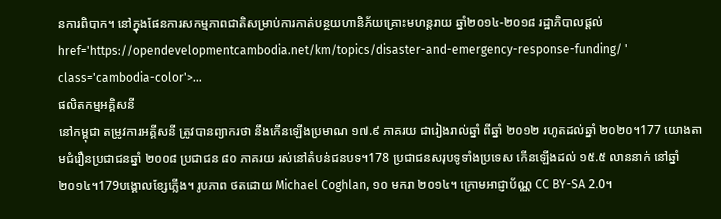នការពិបាក។ នៅក្នុងផែនការសកម្មភាពជាតិសម្រាប់ការកាត់បន្ថយហានិភ័យគ្រោះមហន្តរាយ ឆ្នាំ២០១៤-២០១៨ រដ្ឋាភិបាលផ្តល់ href='https://opendevelopmentcambodia.net/km/topics/disaster-and-emergency-response-funding/ ' class='cambodia-color'>...
ផលិតកម្មអគ្គិសនី
នៅកម្ពុជា តម្រូវការអគ្គីសនី ត្រូវបានព្យាករថា នឹងកើនឡើងប្រមាណ ១៧.៩ ភាគរយ ជារៀងរាល់ឆ្នាំ ពីឆ្នាំ ២០១២ រហូតដល់ឆ្នាំ ២០២០។177 យោងតាមជំរឿនប្រជាជនឆ្នាំ ២០០៨ ប្រជាជន ៨០ ភាគរយ រស់នៅតំបន់ជនបទ។178 ប្រជាជនសរុបទូទាំងប្រទេស កើនឡើងដល់ ១៥.៥ លាននាក់ នៅឆ្នាំ២០១៤។179បង្គោលខ្សែភ្លើង។ រូបភាព ថតដោយ Michael Coghlan, ១០ មករា ២០១៤។ ក្រោមអាជ្ញាប័ណ្ណ CC BY-SA 2.0។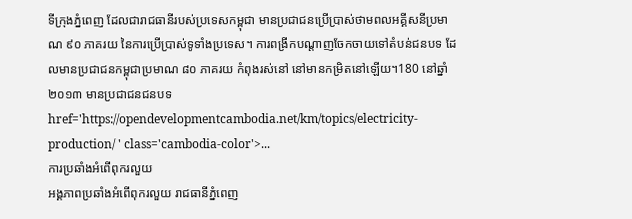ទីក្រុងភ្នំពេញ ដែលជារាជធានីរបស់ប្រទេសកម្ពុជា មានប្រជាជនប្រើប្រាស់ថាមពលអគ្គីសនីប្រមាណ ៩០ ភាគរយ នៃការប្រើប្រាស់ទូទាំងប្រទេស។ ការពង្រីកបណ្តាញចែកចាយទៅតំបន់ជនបទ ដែលមានប្រជាជនកម្ពុជាប្រមាណ ៨០ ភាគរយ កំពុងរស់នៅ នៅមានកម្រិតនៅឡើយ។180 នៅឆ្នាំ ២០១៣ មានប្រជាជនជនបទ href='https://opendevelopmentcambodia.net/km/topics/electricity-production/ ' class='cambodia-color'>...
ការប្រឆាំងអំពើពុករលួយ
អង្គភាពប្រឆាំងអំពើពុករលួយ រាជធានីភ្នំពេញ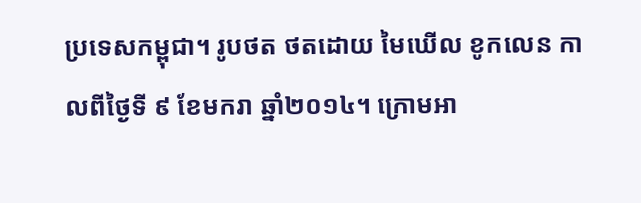ប្រទេសកម្ពុជា។ រូបថត ថតដោយ មៃឃើល ខូកលេន កាលពីថ្ងៃទី ៩ ខែមករា ឆ្នាំ២០១៤។ ក្រោមអា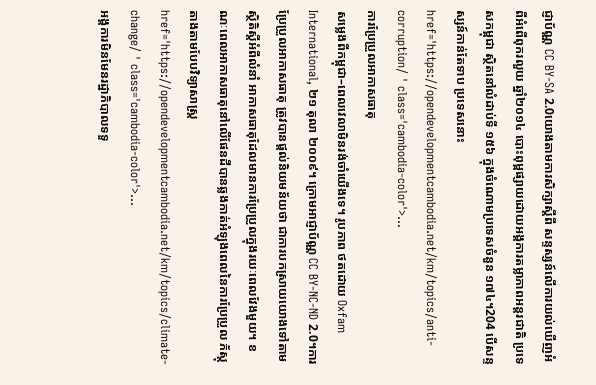ជ្ញាប័ណ្ណ CC BY-SA 2.0យោងតាមការសិក្សាស្តីពី សន្ទស្សន៍លើការយល់ឃើញអំពីអំពើពុករលួយ ឆ្នាំ២០១៤ បោះពុម្ពផ្សាយដោយអង្គការតម្លាភាពអន្តរជាតិ ប្រទេសកម្ពុជា ស្ថិតនៅលំដាប់ទី ១៥៦ ក្នុងចំណោមប្រទេសចំនួន ១៧៤។204 បើសន្ទស្សន៍កាន់តែទាប ប្រទេសនោះ href='https://opendevelopmentcambodia.net/km/topics/anti-corruption/ ' class='cambodia-color'>...
ការប្រែប្រួលអាកាសធាតុ
សម្លេងពីកម្ពុជា–ពេលវេលាមិនរង់ចាំយើងទេ។ រូបភាព ថតដោយ Oxfam International, ២១ តុលា ២០០៩។ ក្រោមអាជ្ញាប័ណ្ណ CC BY-NC-ND 2.0។ការប្រែប្រួលអាកាសធាតុ ត្រូវបានផ្តល់និយមន័យថា ជាការបកស្រាយយោងទៅតាមស្ថិតិស្តីអំពីលំនាំ អាកាសធាតុដែលមានការប្រែប្រួលក្នុងរយៈពេលវែងមួយ។ ខណៈពេលអាកាសធាតុនៅលើផែនដីបានឆ្លងកាត់អំឡុងពេលនៃការប្រែប្រួល ភ័ស្តុតាងតាមបែបវិទ្យាសាស្ត្រ href='https://opendevelopmentcambodia.net/km/topics/climate-change/ ' class='cambodia-color'>...
អង្គការមិនមែនរដ្ឋាភិបាលទទួ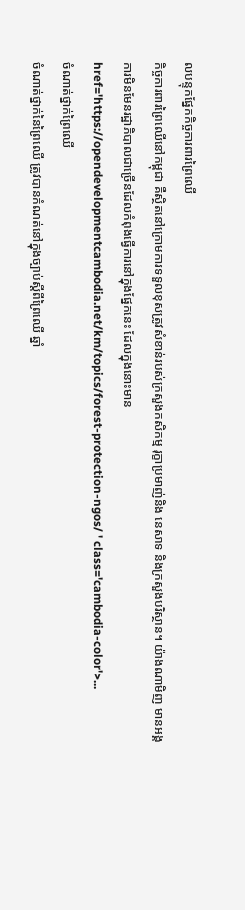លបន្ទុកផ្នែកកិច្ចការពារព្រៃឈើ
កិច្ចការពារព្រៃឈើនៅកម្ពុជា គឺស្ថិតនៅក្រោមការទទួលខុសត្រូវសំខាន់របស់ក្រសួងកសិកម្ម រុក្ខាប្រមាញ់និង នេសាទ និងក្រសួងបរិស្ថាន។ យ៉ាងណាមិញ មានអង្គការមិនមែនរដ្ឋាភិបាលជាច្រើនដែលកំពុងធ្វើការនៅក្នុងផ្នែកនេះ ដែលក្នុងនោះមាន href='https://opendevelopmentcambodia.net/km/topics/forest-protection-ngos/ ' class='cambodia-color'>...
ចំណាត់ថ្នាក់ព្រៃឈើ
ចំណាត់ថ្នាក់នៃព្រៃឈើ ត្រូវបានកំណត់នៅក្នុងច្បាប់ស្តីពីព្រៃឈើ ឆ្នាំ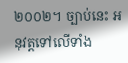២០០២។ ច្បាប់នេះ អនុវត្តទៅលើទាំង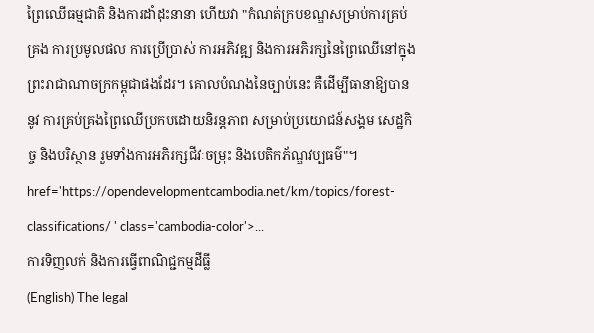ព្រៃឈើធម្មជាតិ និងការដាំដុះនានា ហើយវា "កំណត់ក្របខណ្ឌសម្រាប់ការគ្រប់គ្រង ការប្រមូលផល ការប្រើប្រាស់ ការអភិវឌ្ឍ និងការអភិរក្សនៃព្រៃឈើនៅក្នុងព្រះរាជាណាចក្រកម្ពុជាផងដែរ។ គោលបំណងនៃច្បាប់នេះ គឺដើម្បីធានាឱ្យបាននូវ ការគ្រប់គ្រងព្រៃឈើប្រកបដោយនិរន្តភាព សម្រាប់ប្រយោជន៍សង្គម សេដ្ឋកិច្ច និងបរិស្ថាន រួមទាំងការអភិរក្សជីវៈចម្រុះ និងបេតិកភ័ណ្ឌវប្បធម៌"។ href='https://opendevelopmentcambodia.net/km/topics/forest-classifications/ ' class='cambodia-color'>...
ការទិញលក់ និងការធ្វើពាណិជ្ជកម្មដីធ្លី
(English) The legal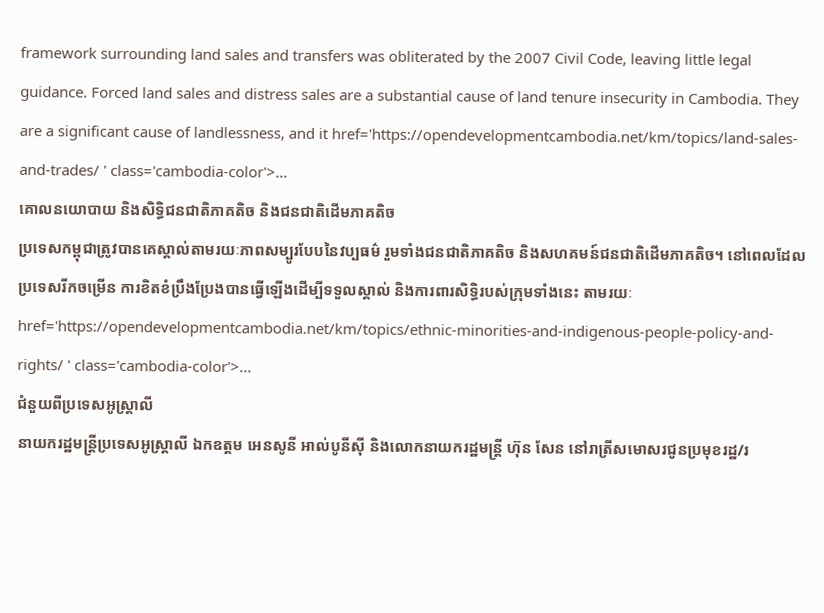framework surrounding land sales and transfers was obliterated by the 2007 Civil Code, leaving little legal guidance. Forced land sales and distress sales are a substantial cause of land tenure insecurity in Cambodia. They are a significant cause of landlessness, and it href='https://opendevelopmentcambodia.net/km/topics/land-sales-and-trades/ ' class='cambodia-color'>...
គោលនយោបាយ និងសិទ្ធិជនជាតិភាគតិច និងជនជាតិដើមភាគតិច
ប្រទេសកម្ពុជាត្រូវបានគេស្គាល់តាមរយៈភាពសម្បូរបែបនៃវប្បធម៌ រួមទាំងជនជាតិភាគតិច និងសហគមន៍ជនជាតិដើមភាគតិច។ នៅពេលដែលប្រទេសរីកចម្រើន ការខិតខំប្រឹងប្រែងបានធ្វើឡើងដើម្បីទទួលស្គាល់ និងការពារសិទ្ធិរបស់ក្រុមទាំងនេះ តាមរយៈ href='https://opendevelopmentcambodia.net/km/topics/ethnic-minorities-and-indigenous-people-policy-and-rights/ ' class='cambodia-color'>...
ជំនួយពីប្រទេសអូស្ត្រាលី
នាយករដ្ឋមន្ត្រីប្រទេសអូស្ត្រាលី ឯកឧត្តម អេនសូនី អាល់បូនីស៊ី និងលោកនាយករដ្ឋមន្ត្រី ហ៊ុន សែន នៅរាត្រីសមោសរជូនប្រមុខរដ្ឋ/រ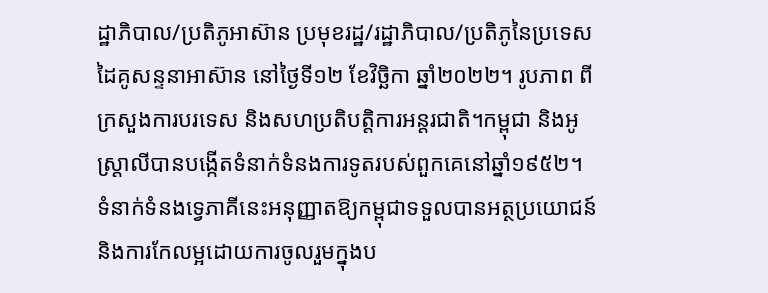ដ្ឋាភិបាល/ប្រតិភូអាស៊ាន ប្រមុខរដ្ឋ/រដ្ឋាភិបាល/ប្រតិភូនៃប្រទេសដៃគូសន្ទនាអាស៊ាន នៅថ្ងៃទី១២ ខែវិច្ឆិកា ឆ្នាំ២០២២។ រូបភាព ពីក្រសួងការបរទេស និងសហប្រតិបត្តិការអន្តរជាតិ។កម្ពុជា និងអូស្ត្រាលីបានបង្កើតទំនាក់ទំនងការទូតរបស់ពួកគេនៅឆ្នាំ១៩៥២។ ទំនាក់ទំនងទ្វេភាគីនេះអនុញ្ញាតឱ្យកម្ពុជាទទួលបានអត្ថប្រយោជន៍ និងការកែលម្អដោយការចូលរួមក្នុងប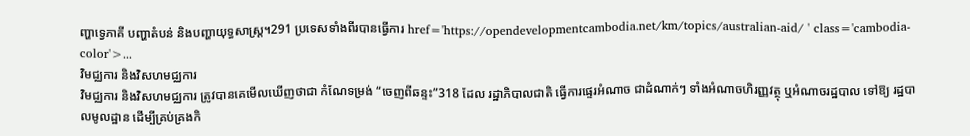ញ្ហាទ្វេភាគី បញ្ហាតំបន់ និងបញ្ហាយុទ្ធសាស្ត្រ។291 ប្រទេសទាំងពីរបានធ្វើការ href='https://opendevelopmentcambodia.net/km/topics/australian-aid/ ' class='cambodia-color'>...
វិមជ្ឈការ និងវិសហមជ្ឈការ
វិមជ្ឈការ និងវិសហមជ្ឈការ ត្រូវបានគេមើលឃើញថាជា កំណែទម្រង់ “ចេញពីឆន្ទះ”318 ដែល រដ្ឋាភិបាលជាតិ ធ្វើការផ្ទេរអំណាច ជាដំណាក់ៗ ទាំងអំណាចហិរញ្ញវត្ថុ ឬអំណាចរដ្ឋបាល ទៅឱ្យ រដ្ឋបាលមូលដ្ឋាន ដើម្បីគ្រប់គ្រងកិ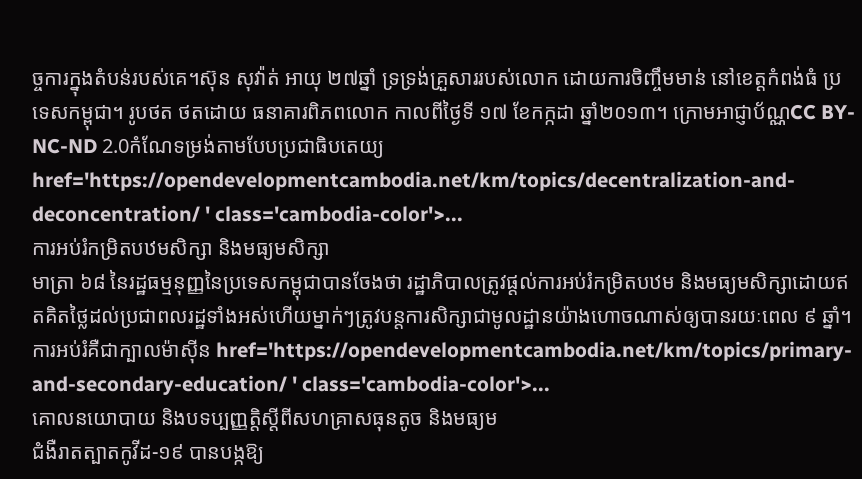ច្ចការក្នុងតំបន់របស់គេ។ស៊ុន សុវ៉ាត់ អាយុ ២៧ឆ្នាំ ទ្រទ្រង់គ្រួសាររបស់លោក ដោយការចិញ្ចឹមមាន់ នៅខេត្តកំពង់ធំ ប្រទេសកម្ពុជា។ រូបថត ថតដោយ ធនាគារពិភពលោក កាលពីថ្ងៃទី ១៧ ខែកក្កដា ឆ្នាំ២០១៣។ ក្រោមអាជ្ញាប័ណ្ណCC BY-NC-ND 2.0កំណែទម្រង់តាមបែបប្រជាធិបតេយ្យ href='https://opendevelopmentcambodia.net/km/topics/decentralization-and-deconcentration/ ' class='cambodia-color'>...
ការអប់រំកម្រិតបឋមសិក្សា និងមធ្យមសិក្សា
មាត្រា ៦៨ នៃរដ្ឋធម្មនុញ្ញនៃប្រទេសកម្ពុជាបានចែងថា រដ្ឋាភិបាលត្រូវផ្តល់ការអប់រំកម្រិតបឋម និងមធ្យមសិក្សាដោយឥតគិតថ្លៃដល់ប្រជាពលរដ្ឋទាំងអស់ហើយម្នាក់ៗត្រូវបន្តការសិក្សាជាមូលដ្ឋានយ៉ាងហោចណាស់ឲ្យបានរយៈពេល ៩ ឆ្នាំ។ ការអប់រំគឺជាក្បាលម៉ាស៊ីន href='https://opendevelopmentcambodia.net/km/topics/primary-and-secondary-education/ ' class='cambodia-color'>...
គោលនយោបាយ និងបទប្បញ្ញត្តិស្តីពីសហគ្រាសធុនតូច និងមធ្យម
ជំងឺរាតត្បាតកូវីដ-១៩ បានបង្កឱ្យ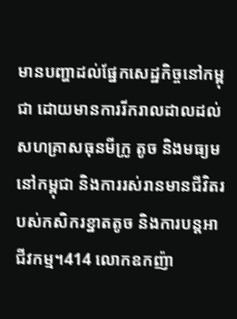មានបញ្ហាដល់ផ្នែកសេដ្ឋកិច្ចនៅកម្ពុជា ដោយមានការរីករាលដាលដល់សហគ្រាសធុនមីក្រូ តូច និងមធ្យមនៅកម្ពុជា និងការរស់រានមានជីវិតរបស់កសិករខ្នាតតូច និងការបន្តអាជីវកម្ម។414 លោកឧកញ៉ា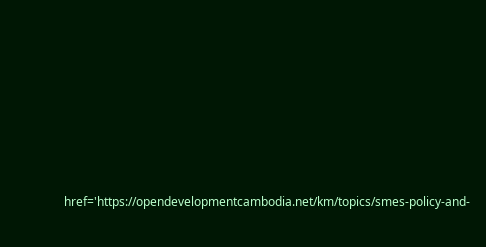href='https://opendevelopmentcambodia.net/km/topics/smes-policy-and-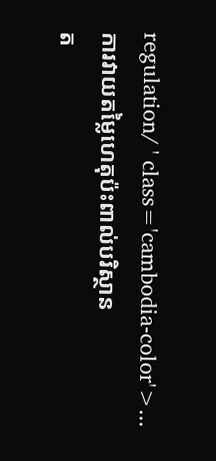regulation/ ' class='cambodia-color'>...
ការវាយតម្លៃហេតុប៉ះពាល់បរិស្ថាន
ត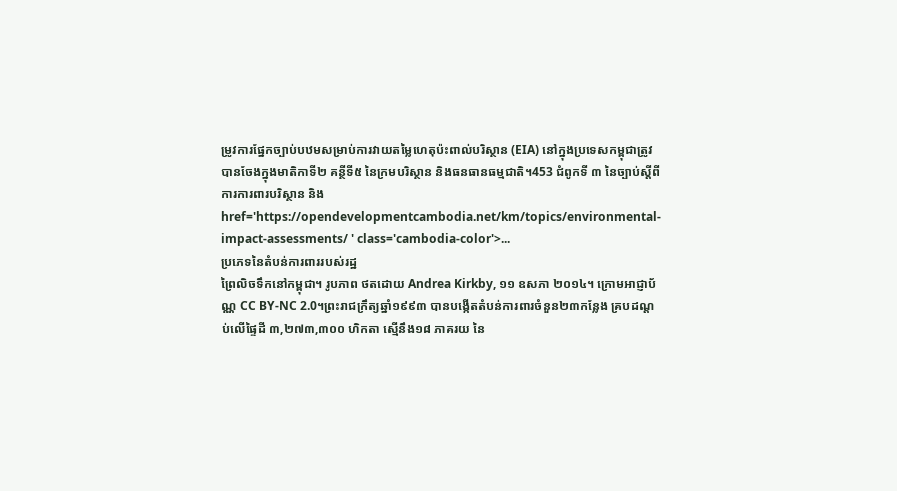ម្រូវការផ្នែកច្បាប់បឋមសម្រាប់ការវាយតម្លៃហេតុប៉ះពាល់បរិស្ថាន (EIA) នៅក្នុងប្រទេសកម្ពុជាត្រូវបានចែងក្នុងមាតិកាទី២ គន្ថីទី៥ នៃក្រមបរិស្ថាន និងធនធានធម្មជាតិ។453 ជំពូកទី ៣ នៃច្បាប់ស្តីពីការការពារបរិស្ថាន និង href='https://opendevelopmentcambodia.net/km/topics/environmental-impact-assessments/ ' class='cambodia-color'>...
ប្រភេទនៃតំបន់ការពាររបស់រដ្ឋ
ព្រៃលិចទឹកនៅកម្ពុជា។ រូបភាព ថតដោយ Andrea Kirkby, ១១ ឧសភា ២០១៤។ ក្រោមអាជ្ញាប័ណ្ណ CC BY-NC 2.0។ព្រះរាជក្រឹត្យឆ្នាំ១៩៩៣ បានបង្កើតតំបន់ការពារចំនួន២៣កន្លែង គ្របដណ្តប់លើផ្ទៃដី ៣,២៧៣,៣០០ ហិកតា ស្មើនឹង១៨ ភាគរយ នៃ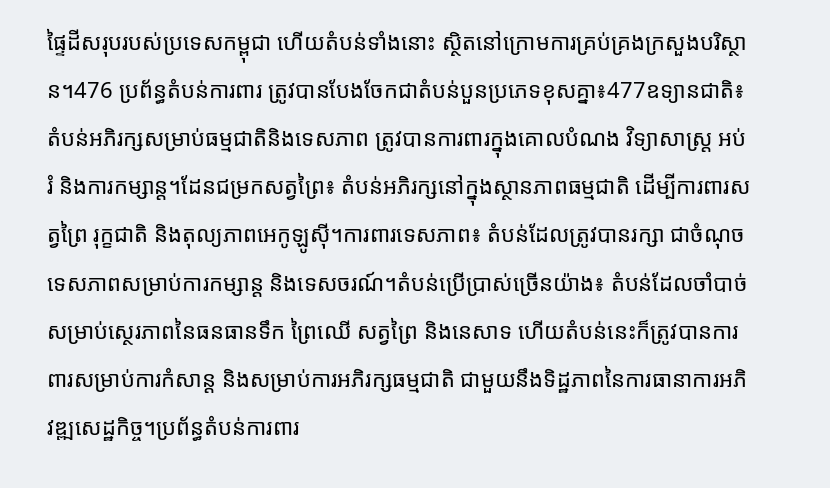ផ្ទៃដីសរុបរបស់ប្រទេសកម្ពុជា ហើយតំបន់ទាំងនោះ ស្ថិតនៅក្រោមការគ្រប់គ្រងក្រសួងបរិស្ថាន។476 ប្រព័ន្ធតំបន់ការពារ ត្រូវបានបែងចែកជាតំបន់បួនប្រភេទខុសគ្នា៖477ឧទ្យានជាតិ៖ តំបន់អភិរក្សសម្រាប់ធម្មជាតិនិងទេសភាព ត្រូវបានការពារក្នុងគោលបំណង វិទ្យាសាស្រ្ត អប់រំ និងការកម្សាន្ត។ដែនជម្រកសត្វព្រៃ៖ តំបន់អភិរក្សនៅក្នុងស្ថានភាពធម្មជាតិ ដើម្បីការពារសត្វព្រៃ រុក្ខជាតិ និងតុល្យភាពអេកូឡូស៊ី។ការពារទេសភាព៖ តំបន់ដែលត្រូវបានរក្សា ជាចំណុចទេសភាពសម្រាប់ការកម្សាន្ត និងទេសចរណ៍។តំបន់ប្រើប្រាស់ច្រើនយ៉ាង៖ តំបន់ដែលចាំបាច់សម្រាប់ស្ថេរភាពនៃធនធានទឹក ព្រៃឈើ សត្វព្រៃ និងនេសាទ ហើយតំបន់នេះក៏ត្រូវបានការពារសម្រាប់ការកំសាន្ត និងសម្រាប់ការអភិរក្សធម្មជាតិ ជាមួយនឹងទិដ្ឋភាពនៃការធានាការអភិវឌ្ឍសេដ្ឋកិច្ច។ប្រព័ន្ធតំបន់ការពារ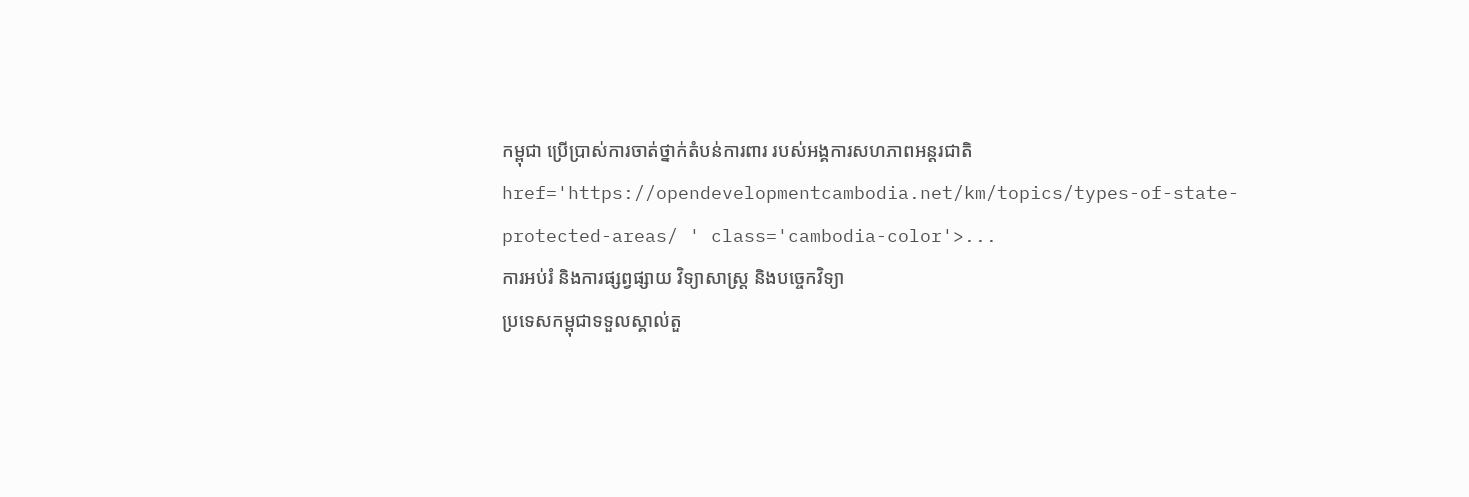កម្ពុជា ប្រើប្រាស់ការចាត់ថ្នាក់តំបន់ការពារ របស់អង្គការសហភាពអន្តរជាតិ href='https://opendevelopmentcambodia.net/km/topics/types-of-state-protected-areas/ ' class='cambodia-color'>...
ការអប់រំ និងការផ្សព្វផ្សាយ វិទ្យាសាស្ត្រ និងបច្ចេកវិទ្យា
ប្រទេសកម្ពុជាទទួលស្គាល់តួ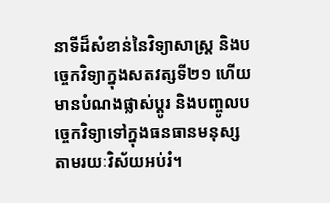នាទីដ៏សំខាន់នៃវិទ្យាសាស្ត្រ និងបច្ចេកវិទ្យាក្នុងសតវត្សទី២១ ហើយមានបំណងផ្លាស់ប្តូរ និងបញ្ចូលបច្ចេកវិទ្យាទៅក្នុងធនធានមនុស្សតាមរយៈវិស័យអប់រំ។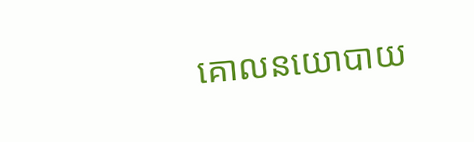គោលនយោបាយ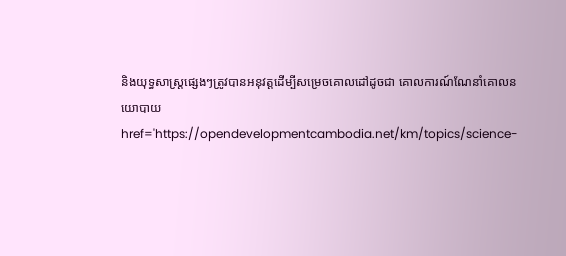និងយុទ្ធសាស្ត្រផ្សេងៗត្រូវបានអនុវត្តដើម្បីសម្រេចគោលដៅដូចជា គោលការណ៍ណែនាំគោលនយោបាយ href='https://opendevelopmentcambodia.net/km/topics/science-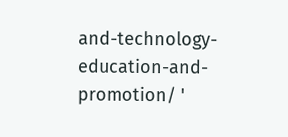and-technology-education-and-promotion/ '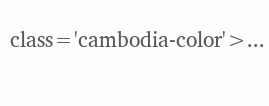class='cambodia-color'>...